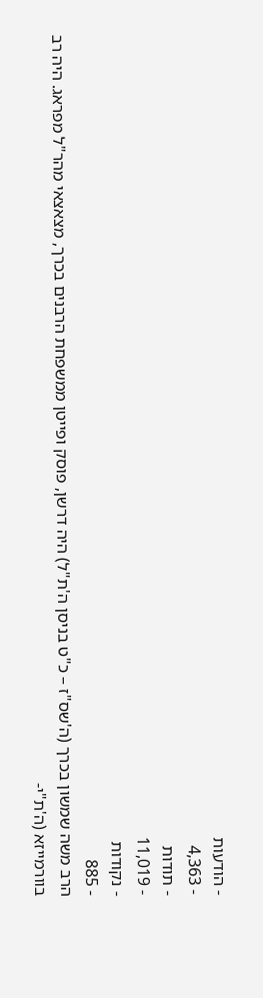- הודעות
- 4,363
- תודות
- 11,019
- נקודות
- 885
הרב משה שמשון בכרך (ה'שס"ז – כ"ט בניסן ה'ת"ל) היה דרשן, פוסק ופייטן ממשפחת הרבנים בכרך, מצאצאי מהר"ל מפראג. היה רב בוורמייזא (ה'ת"י-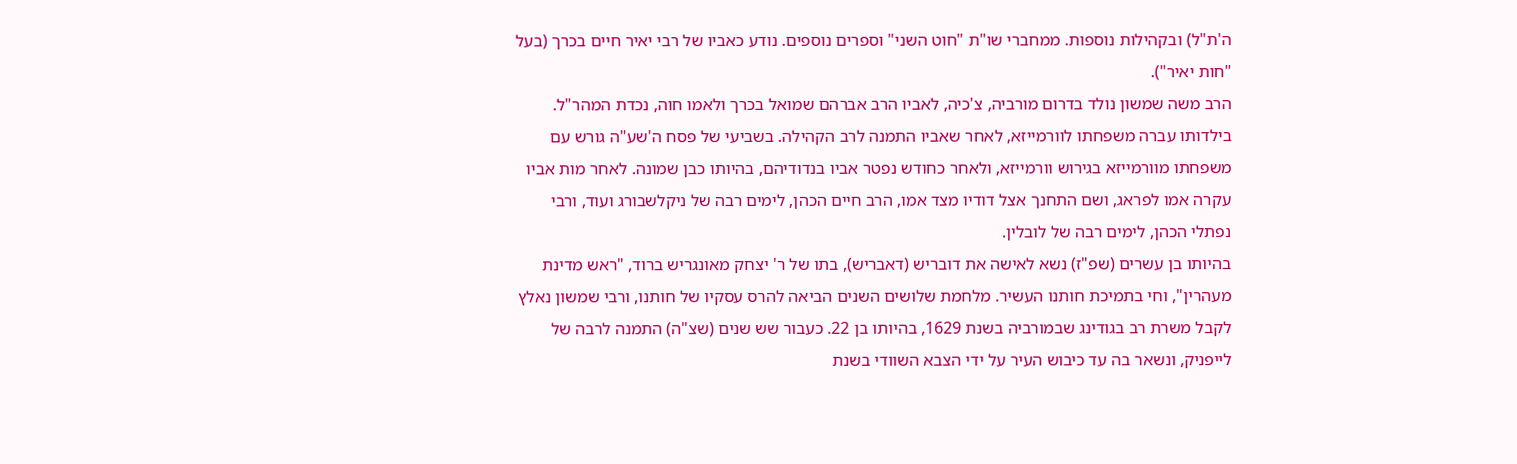ה'ת"ל) ובקהילות נוספות. ממחברי שו"ת "חוט השני" וספרים נוספים. נודע כאביו של רבי יאיר חיים בכרך (בעל "חות יאיר").
הרב משה שמשון נולד בדרום מורביה, צ'כיה, לאביו הרב אברהם שמואל בכרך ולאמו חוה, נכדת המהר"ל. בילדותו עברה משפחתו לוורמייזא, לאחר שאביו התמנה לרב הקהילה. בשביעי של פסח ה'שע"ה גורש עם משפחתו מוורמייזא בגירוש וורמייזא, ולאחר כחודש נפטר אביו בנדודיהם, בהיותו כבן שמונה. לאחר מות אביו עקרה אמו לפראג, ושם התחנך אצל דודיו מצד אמו, הרב חיים הכהן, לימים רבה של ניקלשבורג ועוד, ורבי נפתלי הכהן, לימים רבה של לובלין.
בהיותו בן עשרים (שפ"ז) נשא לאישה את דובריש (דאבריש), בתו של ר' יצחק מאונגריש ברוד, "ראש מדינת מעהרין", וחי בתמיכת חותנו העשיר. מלחמת שלושים השנים הביאה להרס עסקיו של חותנו, ורבי שמשון נאלץ לקבל משרת רב בגודינג שבמורביה בשנת 1629, בהיותו בן 22. כעבור שש שנים (שצ"ה) התמנה לרבה של לייפניק, ונשאר בה עד כיבוש העיר על ידי הצבא השוודי בשנת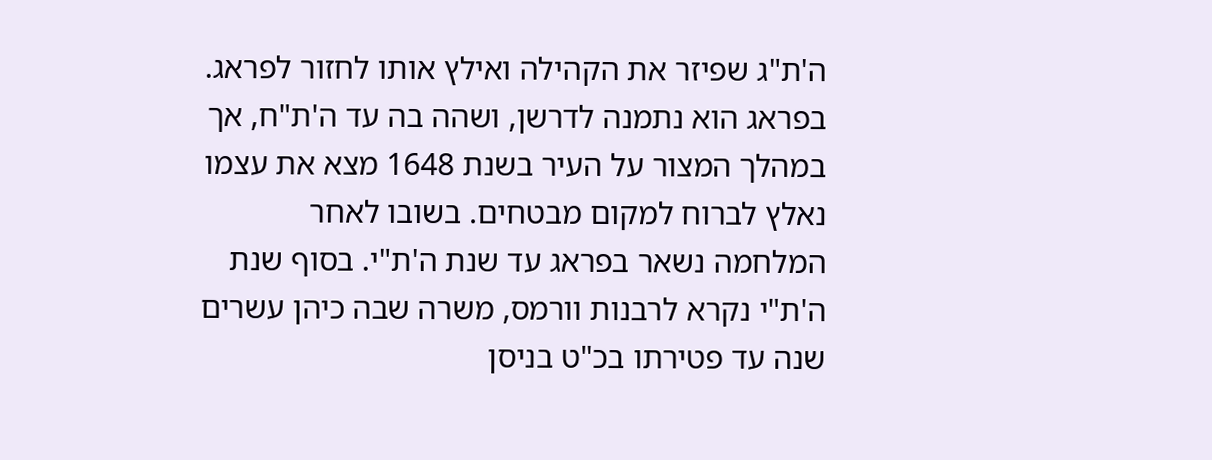ה'ת"ג שפיזר את הקהילה ואילץ אותו לחזור לפראג. בפראג הוא נתמנה לדרשן, ושהה בה עד ה'ת"ח, אך במהלך המצור על העיר בשנת 1648 מצא את עצמו נאלץ לברוח למקום מבטחים. בשובו לאחר המלחמה נשאר בפראג עד שנת ה'ת"י. בסוף שנת ה'ת"י נקרא לרבנות וורמס, משרה שבה כיהן עשרים שנה עד פטירתו בכ"ט בניסן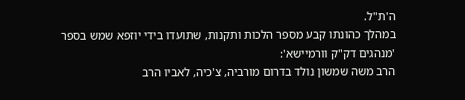ה'ת"ל.
במהלך כהונתו קבע מספר הלכות ותקנות, שתועדו בידי יוזפא שמש בספר 'מנהגים דק"ק וורמיישא':
הרב משה שמשון נולד בדרום מורביה, צ'כיה, לאביו הרב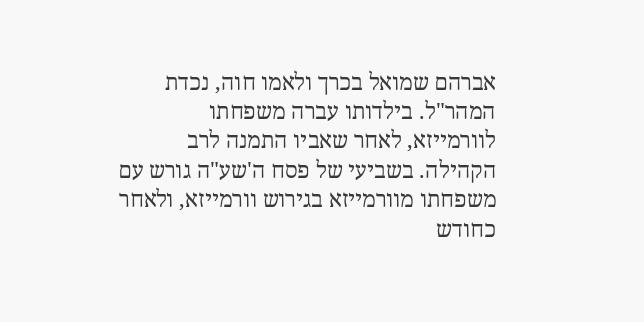אברהם שמואל בכרך ולאמו חוה, נכדת המהר"ל. בילדותו עברה משפחתו לוורמייזא, לאחר שאביו התמנה לרב הקהילה. בשביעי של פסח ה'שע"ה גורש עם משפחתו מוורמייזא בגירוש וורמייזא, ולאחר כחודש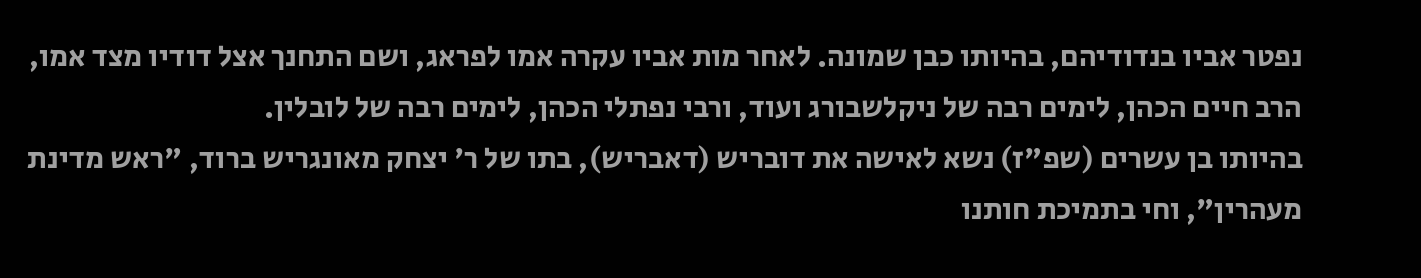נפטר אביו בנדודיהם, בהיותו כבן שמונה. לאחר מות אביו עקרה אמו לפראג, ושם התחנך אצל דודיו מצד אמו, הרב חיים הכהן, לימים רבה של ניקלשבורג ועוד, ורבי נפתלי הכהן, לימים רבה של לובלין.
בהיותו בן עשרים (שפ"ז) נשא לאישה את דובריש (דאבריש), בתו של ר' יצחק מאונגריש ברוד, "ראש מדינת מעהרין", וחי בתמיכת חותנו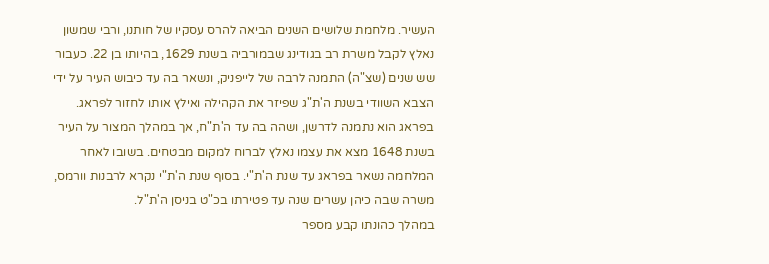העשיר. מלחמת שלושים השנים הביאה להרס עסקיו של חותנו, ורבי שמשון נאלץ לקבל משרת רב בגודינג שבמורביה בשנת 1629, בהיותו בן 22. כעבור שש שנים (שצ"ה) התמנה לרבה של לייפניק, ונשאר בה עד כיבוש העיר על ידי הצבא השוודי בשנת ה'ת"ג שפיזר את הקהילה ואילץ אותו לחזור לפראג. בפראג הוא נתמנה לדרשן, ושהה בה עד ה'ת"ח, אך במהלך המצור על העיר בשנת 1648 מצא את עצמו נאלץ לברוח למקום מבטחים. בשובו לאחר המלחמה נשאר בפראג עד שנת ה'ת"י. בסוף שנת ה'ת"י נקרא לרבנות וורמס, משרה שבה כיהן עשרים שנה עד פטירתו בכ"ט בניסן ה'ת"ל.
במהלך כהונתו קבע מספר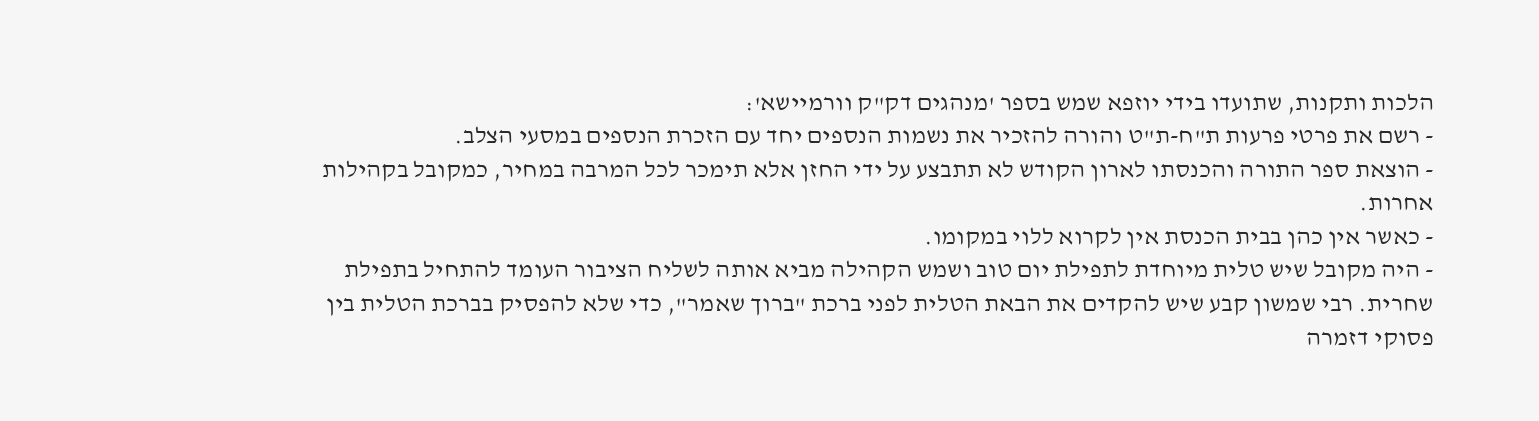הלכות ותקנות, שתועדו בידי יוזפא שמש בספר 'מנהגים דק"ק וורמיישא':
- רשם את פרטי פרעות ת"ח-ת"ט והורה להזכיר את נשמות הנספים יחד עם הזכרת הנספים במסעי הצלב.
- הוצאת ספר התורה והכנסתו לארון הקודש לא תתבצע על ידי החזן אלא תימכר לכל המרבה במחיר, כמקובל בקהילות אחרות.
- כאשר אין כהן בבית הכנסת אין לקרוא ללוי במקומו.
- היה מקובל שיש טלית מיוחדת לתפילת יום טוב ושמש הקהילה מביא אותה לשליח הציבור העומד להתחיל בתפילת שחרית. רבי שמשון קבע שיש להקדים את הבאת הטלית לפני ברכת "ברוך שאמר", כדי שלא להפסיק בברכת הטלית בין פסוקי דזמרה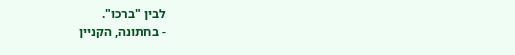לבין "ברכו".
- בחתונה, הקניין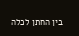בין החתן לכלה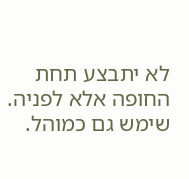לא יתבצע תחת החופה אלא לפניה.
שימש גם כמוהל.